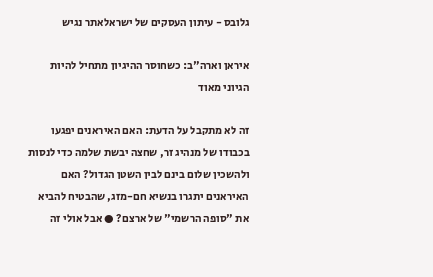גלובס - עיתון העסקים של ישראלאתר נגיש

איראן וארה"ב: כשחוסר ההיגיון מתחיל להיות הגיוני מאוד

זה לא מתקבל על הדעת: האם האיראנים יפגעו בכבודו של מנהיג זר, שחצה יבשת שלמה כדי לנסות ולהשכין שלום בינם לבין השטן הגדול? האם האיראנים יתגרו בנשיא חם-מזג, שהבטיח להביא את "סופה הרשמי" של ארצם? ● אבל אולי זה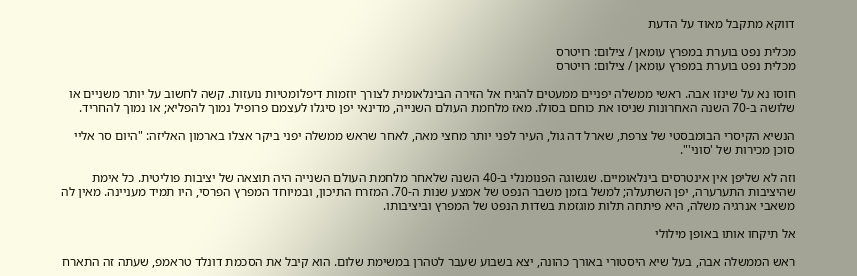דווקא מתקבל מאוד על הדעת

מכלית נפט בוערת במפרץ עומאן / צילום: רויטרס
מכלית נפט בוערת במפרץ עומאן / צילום: רויטרס

חוסו נא על שינזו אבה. ראשי ממשלה יפניים ממעטים להגיח אל הזירה הבינלאומית לצורך יוזמות דיפלומטיות נועזות. קשה לחשוב על יותר משניים או שלושה ב-70 השנה האחרונות שניסו את כוחם בסולו. מאז מלחמת העולם השנייה, מדינאי יפן סיגלו לעצמם פרופיל נמוך להפליא; או נמוך להחריד.

הנשיא הקיסרי הבומבסטי של צרפת, שארל דה גול, העיר לפני יותר מחצי מאה, לאחר שראש ממשלה יפני ביקר אצלו בארמון האליזה: "היום סר אליי סוכן מכירות של 'סוני'".

וזה לא שליפן אין אינטרסים בינלאומיים. שגשוגה הפנומנלי ב-40 השנה שלאחר מלחמת העולם השנייה היה תוצאה של יציבות פוליטית. כל אימת שהיציבות התערערה, יפן השתעלה; למשל בזמן משבר הנפט של אמצע שנות ה-70. המזרח התיכון, ובמיוחד המפרץ הפרסי, היו תמיד מעניינה. מאין לה משאבי אנרגיה משלה, היא פיתחה תלות מוגזמת בשדות הנפט של המפרץ וביציבותו.

אל תיקחו אותו באופן מילולי

ראש הממשלה אבה, בעל שיא היסטורי באורך כהונה, יצא בשבוע שעבר לטהרן במשימת שלום. הוא קיבל את הסכמת דונלד טראמפ, שעתה זה התארח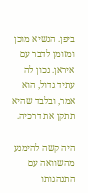ביפן. הנשיא מוכן ומזומן לדבר עם איראן. נכון לה עתיד גדול, הוא אמר, ובלבד שהיא תתקן את דרכיה.

היה קשה להימנע מהשוואה עם התנהגותו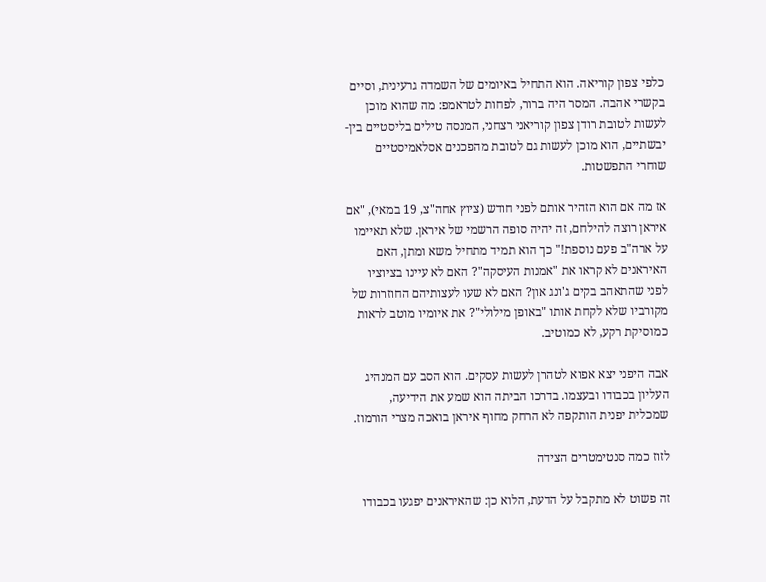כלפי צפון קוריאה. הוא התחיל באיומים של השמדה גרעינית, וסיים בקשרי אהבה. המסר היה ברור, לפחות לטראמפ: מה שהוא מוכן לעשות לטובת רודן צפון קוריאני רצחני, המנסה טילים בליסטיים בין-יבשתיים, הוא מוכן לעשות גם לטובת מהפכנים אסלאמיסטיים שוחרי התפשטות.

אז מה אם הוא הזהיר אותם לפני חודש (ציוץ אחה"צ, 19 במאי), "אם איראן רוצה להילחם, זה יהיה סופה הרשמי של איראן. שלא תאיימו על ארה"ב פעם נוספת!" כך הוא תמיד מתחיל משא ומתן, האם האיראנים לא קראו את "אמנות העיסקה"? האם לא עיינו בציוציו לפני שהתאהב בקים ג'ונג און? האם לא שעו לעצותיהם החוזרות של מקורביו שלא לקחת אותו "באופן מילולי"? את איומיו מוטב לראות כמוסיקת רקע, לא כמוטיב.

אבה היפני יצא אפוא לטהרן לעשות עסקים. הוא הסב עם המנהיג העליון בכבודו ובעצמו. בדרכו הביתה הוא שמע את הידיעה, שמכלית יפנית הותקפה לא הרחק מחוף איראן בואכה מצרי הורמוז.

לזוז כמה סנטימטרים הצידה

זה פשוט לא מתקבל על הדעת, הלוא כן: שהאיראנים יפגעו בכבודו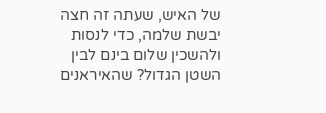של האיש, שעתה זה חצה יבשת שלמה, כדי לנסות ולהשכין שלום בינם לבין השטן הגדול? שהאיראנים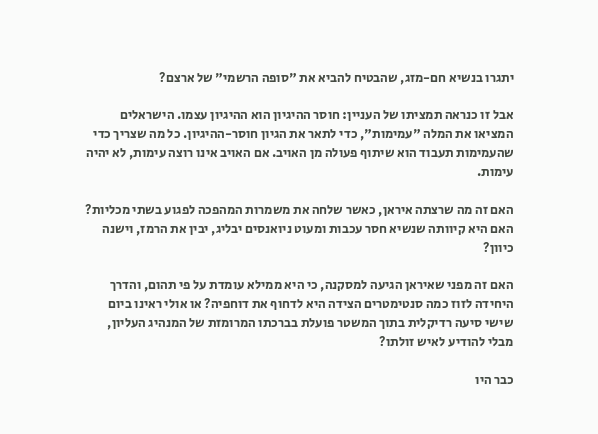יתגרו בנשיא חם-מזג, שהבטיח להביא את "סופה הרשמי" של ארצם?

אבל זו כנראה תמציתו של העניין: חוסר ההיגיון הוא ההיגיון עצמו. הישראלים המציאו את המלה "עמימות", כדי לתאר את הגיון חוסר-ההיגיון. כל מה שצריך כדי שהעמימות תעבוד הוא שיתוף פעולה מן האויב. אם האויב אינו רוצה עימות, לא יהיה עימות.

האם זה מה שרצתה איראן, כאשר שלחה את משמרות המהפכה לפגוע בשתי מכליות? האם היא קיוותה שנשיא חסר עכבות ומעוט ניואנסים יבליג, יבין את הרמז, וישנה כיוון?

האם זה מפני שאיראן הגיעה למסקנה, כי היא ממילא עומדת על פי תהום, והדרך היחידה לזוז כמה סנטימטרים הצידה היא לדחוף את דוחפיה? או אולי ראינו ביום שישי סיעה רדיקלית בתוך המשטר פועלת בברכתו המרומזת של המנהיג העליון, מבלי להודיע לאיש זולתו?

כבר היו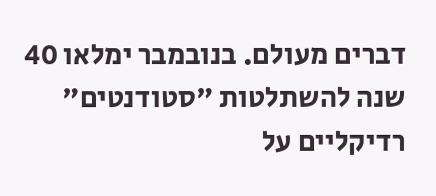דברים מעולם. בנובמבר ימלאו 40 שנה להשתלטות "סטודנטים" רדיקליים על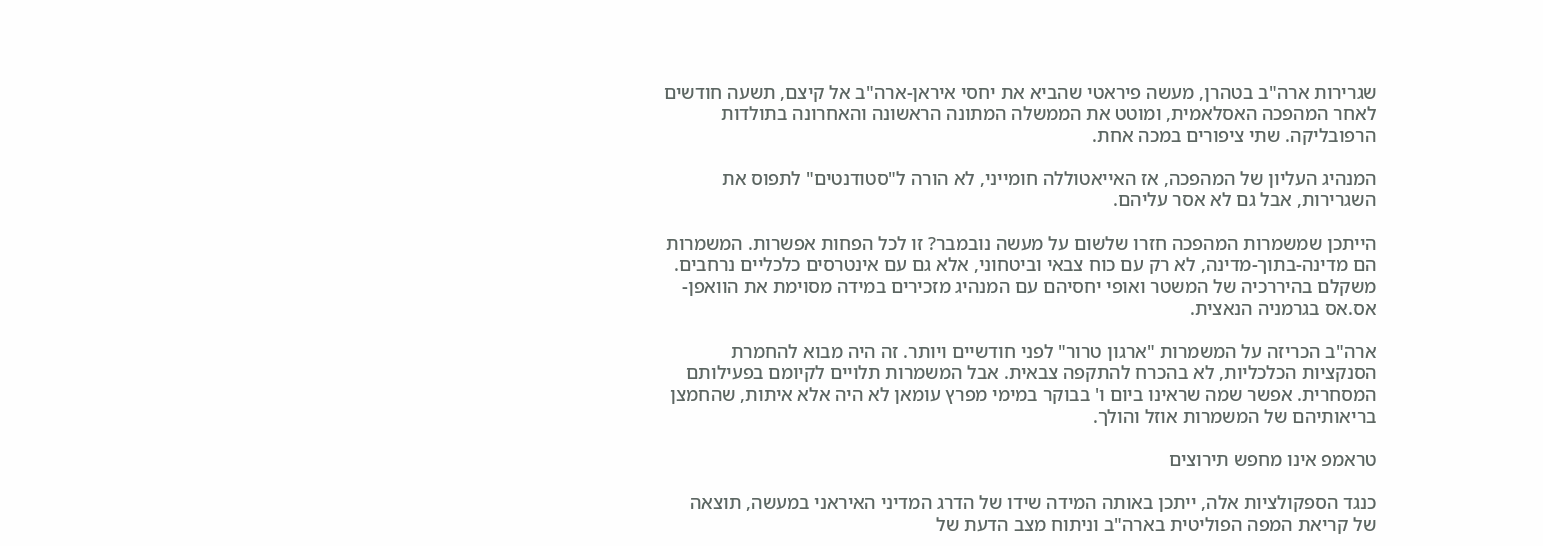שגרירות ארה"ב בטהרן, מעשה פיראטי שהביא את יחסי איראן-ארה"ב אל קיצם, תשעה חודשים לאחר המהפכה האסלאמית, ומוטט את הממשלה המתונה הראשונה והאחרונה בתולדות הרפובליקה. שתי ציפורים במכה אחת.

המנהיג העליון של המהפכה, אז האייאטוללה חומייני, לא הורה ל"סטודנטים" לתפוס את השגרירות, אבל גם לא אסר עליהם.

הייתכן שמשמרות המהפכה חזרו שלשום על מעשה נובמבר? זו לכל הפחות אפשרות. המשמרות הם מדינה-בתוך-מדינה, לא רק עם כוח צבאי וביטחוני, אלא גם עם אינטרסים כלכליים נרחבים. משקלם בהיררכיה של המשטר ואופי יחסיהם עם המנהיג מזכירים במידה מסוימת את הוואפן-אס.אס בגרמניה הנאצית.

ארה"ב הכריזה על המשמרות "ארגון טרור" לפני חודשיים ויותר. זה היה מבוא להחמרת הסנקציות הכלכליות, לא בהכרח להתקפה צבאית. אבל המשמרות תלויים לקיומם בפעילותם המסחרית. אפשר שמה שראינו ביום ו' בבוקר במימי מפרץ עומאן לא היה אלא איתות, שהחמצן בריאותיהם של המשמרות אוזל והולך.

טראמפ אינו מחפש תירוצים

כנגד הספקולציות אלה, ייתכן באותה המידה שידו של הדרג המדיני האיראני במעשה, תוצאה של קריאת המפה הפוליטית בארה"ב וניתוח מצב הדעת של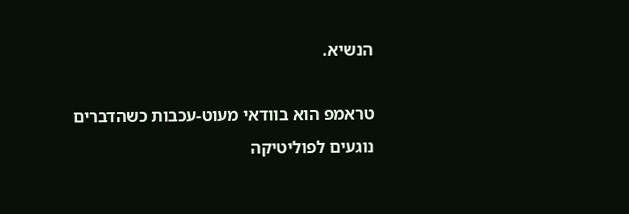הנשיא.

טראמפ הוא בוודאי מעוט-עכבות כשהדברים נוגעים לפוליטיקה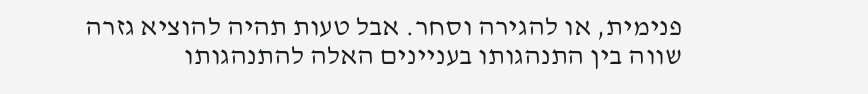פנימית, או להגירה וסחר. אבל טעות תהיה להוציא גזרה שווה בין התנהגותו בעניינים האלה להתנהגותו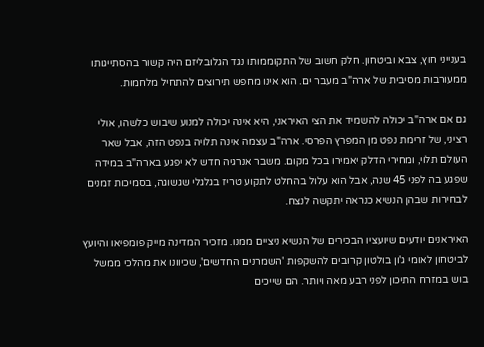בענייני חוץ, צבא וביטחון. חלק חשוב של התקוממותו נגד הגלובליזם היה קשור בהסתייגותו ממעורבות מסיבית של ארה"ב מעבר ים. הוא אינו מחפש תירוצים להתחיל מלחמות.

גם אם ארה"ב יכולה להשמיד את הצי האיראני, היא אינה יכולה למנוע שיבוש כלשהו, אולי רציני, של זרימת נפט מן המפרץ הפרסי. ארה"ב עצמה אינה תלויה בנפט הזה, אבל שאר העולם תלוי, ומחירי הדלק יאמירו בכל מקום. משבר אנרגיה חדש לא יפגע בארה"ב במידה שפגע בה לפני 45 שנה, אבל הוא עלול בהחלט לתקוע טריז בגלגלי שגשוגה, בסמיכות זמנים לבחירות שבהן הנשיא כנראה יתקשה לנצח.

האיראנים יודעים שיועציו הבכירים של הנשיא ניציים ממנו. מזכיר המדינה מייק פומפיאו והיועץ לביטחון לאומי ג'ון בולטון קרובים להשקפות 'השמרנים החדשים', שכיוונו את מהלכי ממשל בוש במזרח התיכון לפני רבע מאה ויותר. הם שייכים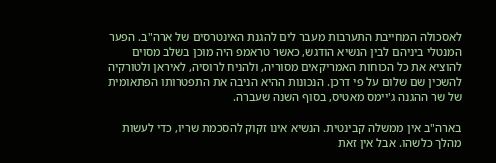לאסכולה המחייבת התערבות מעבר לים להגנת האינטרסים של ארה"ב. הפער המנטלי ביניהם לבין הנשיא הודגש, כאשר טראמפ היה מוכן בשלב מסוים להוציא את כל הכוחות האמריקאים מסוריה, ולהניח לרוסיה, לאיראן ולטורקיה להשכין שם שלום על פי דרכן. הנכונות ההיא הניבה את התפטרותו הפתאומית של שר ההגנה ג'יימס מאטיס, בסוף השנה שעברה.

בארה"ב אין ממשלה קבינטית. הנשיא אינו זקוק להסכמת שריו, כדי לעשות מהלך כלשהו. אבל אין זאת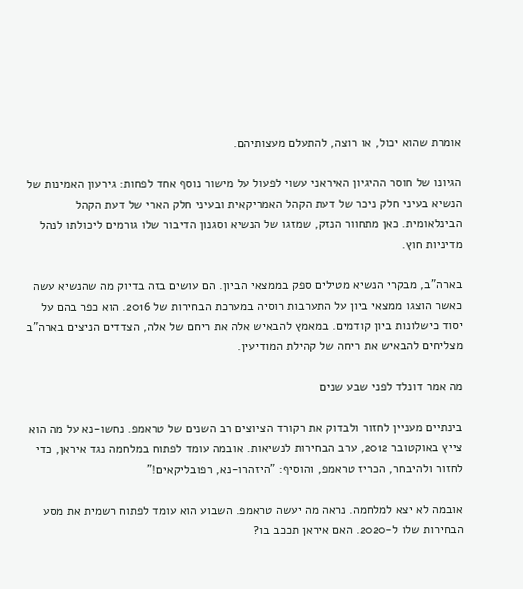אומרת שהוא יכול, או רוצה, להתעלם מעצותיהם.

הגיונו של חוסר ההיגיון האיראני עשוי לפעול על מישור נוסף אחד לפחות: גירעון האמינות של הנשיא בעיני חלק ניכר של דעת הקהל האמריקאית ובעיני חלק הארי של דעת הקהל הבינלאומית. כאן מתחוור הנזק, שמזגו של הנשיא וסגנון הדיבור שלו גורמים ליכולתו לנהל מדיניות חוץ.

בארה"ב, מבקרי הנשיא מטילים ספק בממצאי הביון. הם עושים בזה בדיוק מה שהנשיא עשה כאשר הוצגו ממצאי ביון על התערבות רוסיה במערכת הבחירות של 2016. הוא כפר בהם על יסוד כישלונות ביון קודמים. במאמץ להבאיש אלה את ריחם של אלה, הצדדים הניצים בארה"ב מצליחים להבאיש את ריחה של קהילת המודיעין.

מה אמר דונלד לפני שבע שנים

בינתיים מעניין לחזור ולבדוק את רקורד הציוצים רב השנים של טראמפ. נחשו-נא על מה הוא צייץ באוקטובר 2012, ערב הבחירות לנשיאות. אובמה עומד לפתוח במלחמה נגד איראן, כדי לחזור ולהיבחר, הכריז טראמפ, והוסיף: "היזהרו-נא, רפובליקאים!"

אובמה לא יצא למלחמה. נראה מה יעשה טראמפ. השבוע הוא עומד לפתוח רשמית את מסע הבחירות שלו ל-2020. האם איראן תככב בו?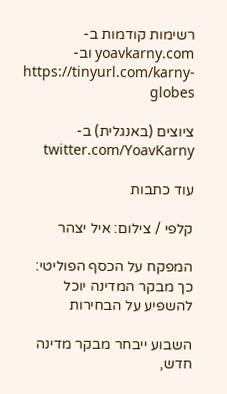רשימות קודמות ב-yoavkarny.com וב-https://tinyurl.com/karny-globes

ציוצים (באנגלית) ב-twitter.com/YoavKarny

עוד כתבות

קלפי / צילום: איל יצהר

המפקח על הכסף הפוליטי: כך מבקר המדינה יוכל להשפיע על הבחירות

השבוע ייבחר מבקר מדינה חדש,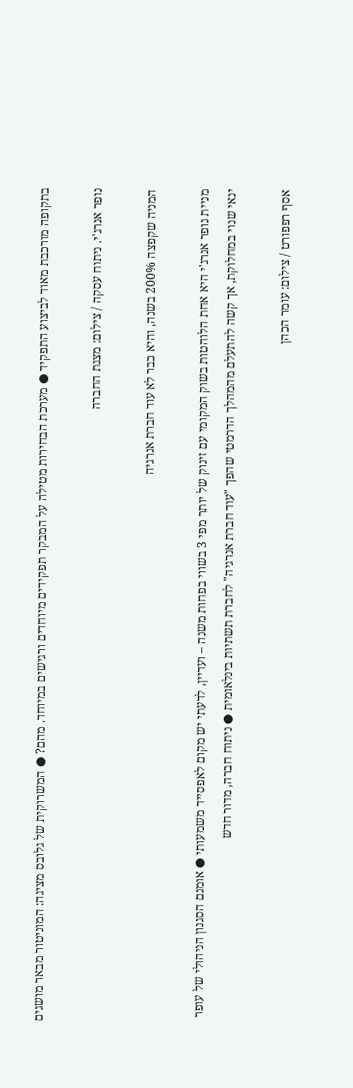בתקופה מורכבת מאוד לביצוע התפקיד ● מערכת הבחירות מטילה על המבקר תפקידים מיוחדים ורגישים במיוחד. מהם? ● המשרוקית של גלובס מציגה: המוניטור מבאר מושגים

נופר אנרג'י. ניתוח עסקה / צילום: מצגת החברה

המניה שקפצה 200% בשנה, והיא כבר לא עוד חברת אנרגיה

מניית נופר אנרג'י היא אחת הלוהטות בשוק המקומי עם זינוק של יותר מפי 3 בשווי בפחות משנה – ועדיין, לדעתי יש מקום לאפסייד משמעותי ● אומנם הסגנון הניהולי של עופר ינאי שנוי במחלוקת, אך קשה להתעלם מהמהלך הדרמטי שהפך "עוד חברת אנרגיה" לחברת תשתיות בינלאומית ● ניתוח חברה, מדור חדש

אסף רפפורט / צילום: עומר הכהן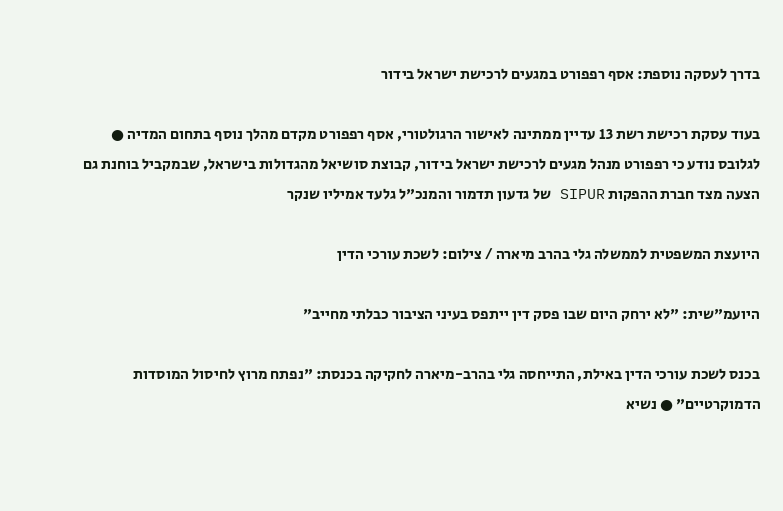בדרך לעסקה נוספת: אסף רפפורט במגעים לרכישת ישראל בידור

בעוד עסקת רכישת רשת 13 עדיין ממתינה לאישור הרגולטורי, אסף רפפורט מקדם מהלך נוסף בתחום המדיה ● לגלובס נודע כי רפפורט מנהל מגעים לרכישת ישראל בידור, קבוצת סושיאל מהגדולות בישראל, שבמקביל בוחנת גם הצעה מצד חברת ההפקות SIPUR של גדעון תדמור והמנכ"ל גלעד אמיליו שנקר

היועצת המשפטית לממשלה גלי בהרב מיארה / צילום: לשכת עורכי הדין

היועמ"שית: "לא ירחק היום שבו פסק דין ייתפס בעיני הציבור כבלתי מחייב"

בכנס לשכת עורכי הדין באילת, התייחסה גלי בהרב-מיארה לחקיקה בכנסת: "נפתח מרוץ לחיסול המוסדות הדמוקרטיים" ● נשיא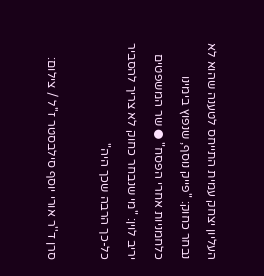העליון יצחק עמית התייחס לטענה שהוא לא נבחר כחוק: "פייק נוסף, שנפוץ בימינו כלחמניות אחרי הפסח" ● שר המשפטים יריב לוין: "מי שנבחר כחוק לא צריך להסביר כל-כך הרבה שכך היה"

סרן ד''ר אורי יוסף סילבסטר ז''ל / צילום: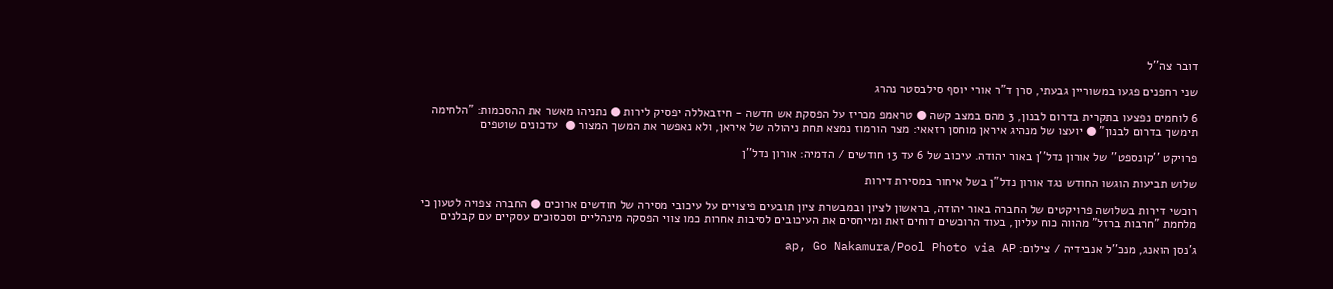דובר צה''ל

שני רחפנים פגעו במשוריין גבעתי, סרן ד"ר אורי יוסף סילבסטר נהרג

6 לוחמים נפצעו בתקרית בדרום לבנון, 3 מהם במצב קשה ● טראמפ מכריז על הפסקת אש חדשה - חיזבאללה יפסיק לירות ● נתניהו מאשר את ההסכמות: "הלחימה תימשך בדרום לבנון" ● יועצו של מנהיג איראן מוחסן רזאאי: מצר הורמוז נמצא תחת ניהולה של איראן, ולא נאפשר את המשך המצור ●  עדכונים שוטפים

פרויקט ''קונספט'' של אורון נדל''ן באור יהודה. עיכוב של 6 עד 13 חודשים / הדמיה: אורון נדל''ן

שלוש תביעות הוגשו החודש נגד אורון נדל"ן בשל איחור במסירת דירות

רוכשי דירות בשלושה פרויקטים של החברה באור יהודה, בראשון לציון ובמבשרת ציון תובעים פיצויים על עיכובי מסירה של חודשים ארוכים ● החברה צפויה לטעון כי מלחמת "חרבות ברזל" מהווה כוח עליון, בעוד הרוכשים דוחים זאת ומייחסים את העיכובים לסיבות אחרות כמו צווי הפסקה מינהליים וסכסוכים עסקיים עם קבלנים

ג'נסן הואנג, מנכ''ל אנבידיה / צילום: ap, Go Nakamura/Pool Photo via AP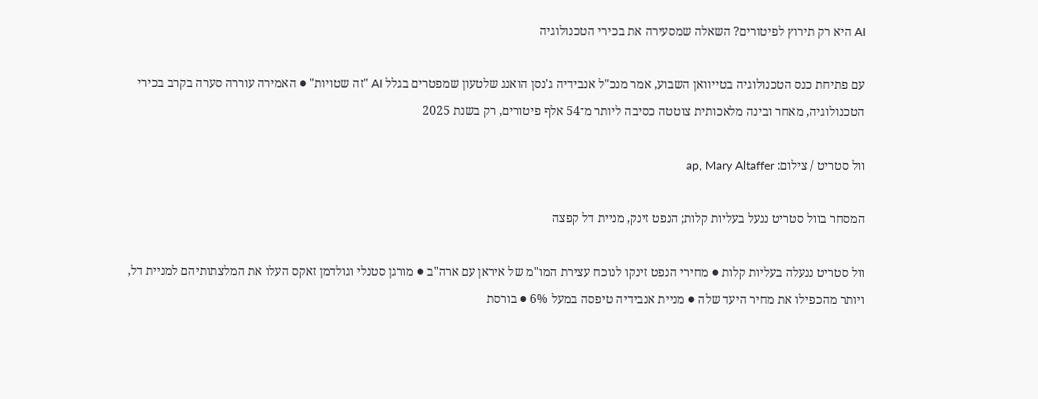AI היא רק תירוץ לפיטורים? השאלה שמסעירה את בכירי הטכנולוגיה

עם פתיחת כנס הטכנולוגיה בטייוואן השבוע, אמר מנכ"ל אנבידיה ג'נסן הואנג שלטעון שמפטרים בגלל AI "זה שטויות" ● האמירה עוררה סערה בקרב בכירי הטכנולוגיה, מאחר ובינה מלאכותית צוטטה כסיבה ליותר מ־54 אלף פיטורים, רק בשנת 2025

וול סטריט / צילום: ap, Mary Altaffer

המסחר בוול סטריט ננעל בעליות קלות; הנפט זינק, מניית דל קפצה

וול סטריט ננעלה בעליות קלות ● מחירי הנפט זינקו לנוכח עצירת המו"מ של איראן עם ארה"ב ● מורגן סטנלי וגולדמן זאקס העלו את המלצתותיהם למניית דל, ויותר מהכפילו את מחיר היעד שלה ● מניית אנבידיה טיפסה במעל 6% ● בורסת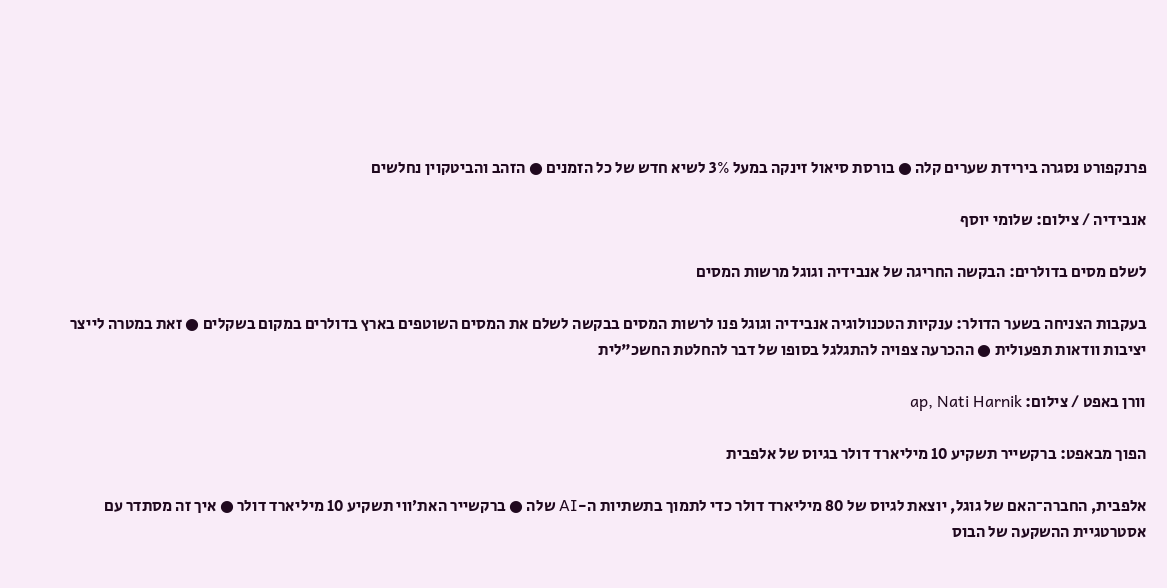פרנקפורט נסגרה בירידת שערים קלה ● בורסת סיאול זינקה במעל 3% לשיא חדש של כל הזמנים ● הזהב והביטקוין נחלשים

אנבידיה / צילום: שלומי יוסף

לשלם מסים בדולרים: הבקשה החריגה של אנבידיה וגוגל מרשות המסים

בעקבות הצניחה בשער הדולר: ענקיות הטכנולוגיה אנבידיה וגוגל פנו לרשות המסים בבקשה לשלם את המסים השוטפים בארץ בדולרים במקום בשקלים ● זאת במטרה לייצר יציבות וודאות תפעולית ● ההכרעה צפויה להתגלגל בסופו של דבר להחלטת החשכ"לית

וורן באפט / צילום: ap, Nati Harnik

הפוך מבאפט: ברקשייר תשקיע 10 מיליארד דולר בגיוס של אלפבית

אלפבית, החברה־האם של גוגל, יוצאת לגיוס של 80 מיליארד דולר כדי לתמוך בתשתיות ה-AI שלה ● ברקשייר האת׳ווי תשקיע 10 מיליארד דולר ● איך זה מסתדר עם אסטרטגיית ההשקעה של הבוס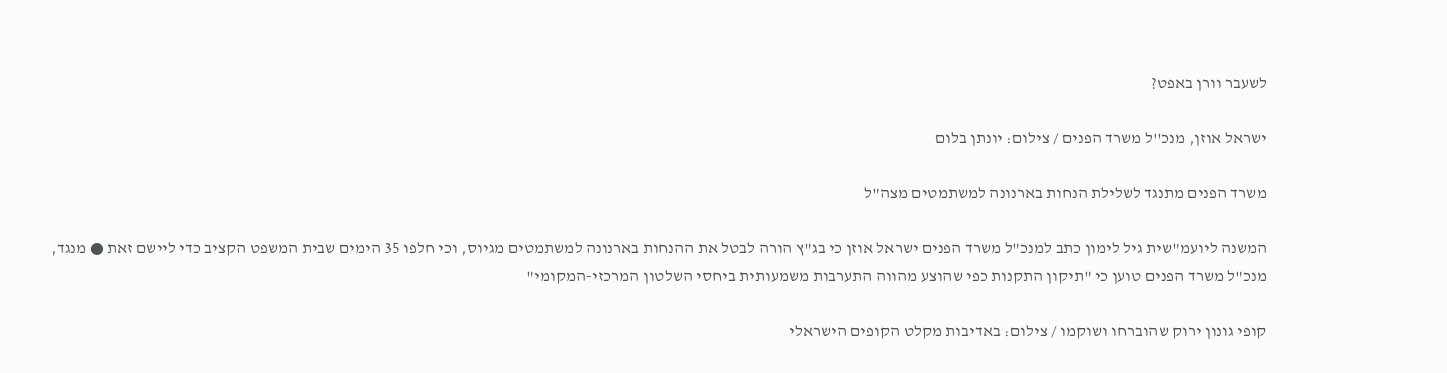לשעבר וורן באפט?

ישראל אוזן, מנכ''ל משרד הפנים / צילום: יונתן בלום

משרד הפנים מתנגד לשלילת הנחות בארנונה למשתמטים מצה"ל

המשנה ליועמ"שית גיל לימון כתב למנכ"ל משרד הפנים ישראל אוזן כי בג"ץ הורה לבטל את ההנחות בארנונה למשתמטים מגיוס, וכי חלפו 35 הימים שבית המשפט הקציב כדי ליישם זאת ● מנגד, מנכ"ל משרד הפנים טוען כי "תיקון התקנות כפי שהוצע מהווה התערבות משמעותית ביחסי השלטון המרכזי-המקומי"

קופי גונון ירוק שהוברחו ושוקמו / צילום: באדיבות מקלט הקופים הישראלי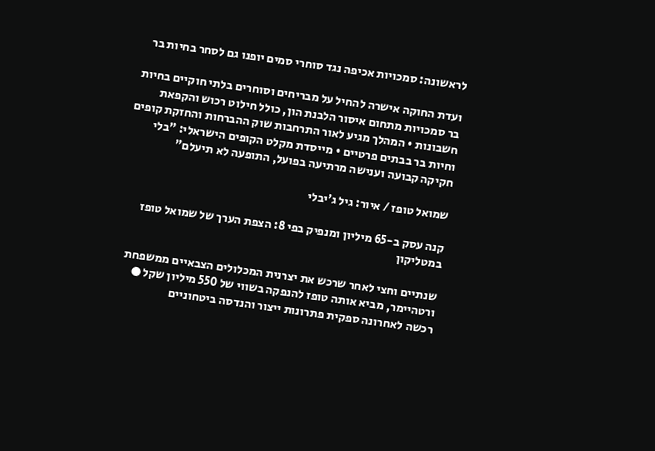לראשונה: סמכויות אכיפה נגד סוחרי סמים יופנו גם לסחר בחיות בר

ועדת החוקה אישרה להחיל על מבריחים וסוחרים בלתי חוקיים בחיות בר סמכויות מתחום איסור הלבנת הון, כולל חילוט רכוש והקפאת חשבונות • המהלך מגיע לאור התרחבות שוק ההברחות והחזקת קופים וחיות בר בבתים פרטיים • מייסדת מקלט הקופים הישראלי: "בלי חקיקה קבועה וענישה מרתיעה בפועל, התופעה לא תיעלם"

שמואל טופז / איור: גיל ג'יבלי

קנה עסק ב-65 מיליון ומנפיק בפי 8: הצפת הערך של שמואל טופז במטליקון

שנתיים וחצי לאחר שרכש את יצרנית המכלולים הצבאיים ממשפחת ורטהיימר, מביא אותה טופז להנפקה בשווי של 550 מיליון שקל ● רכשה לאחרונה ספקית פתרונות ייצור והנדסה ביטחוניים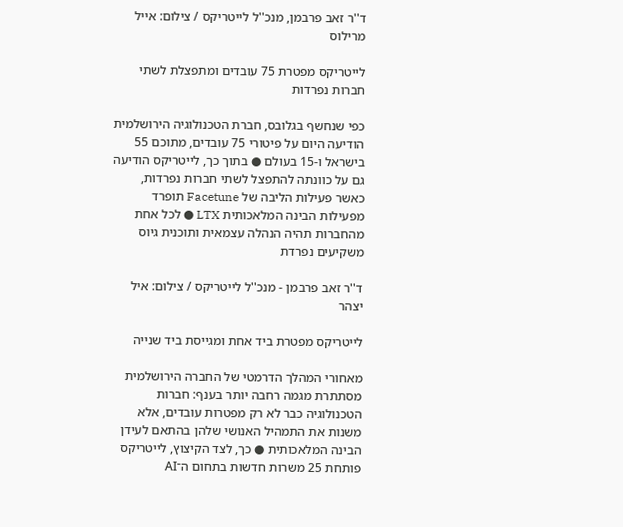ד''ר זאב פרבמן, מנכ''ל לייטריקס / צילום: אייל מרילוס

לייטריקס מפטרת 75 עובדים ומתפצלת לשתי חברות נפרדות

כפי שנחשף בגלובס, חברת הטכנולוגיה הירושלמית הודיעה היום על פיטורי 75 עובדים, מתוכם 55 בישראל ו-15 בעולם ● בתוך כך, לייטריקס הודיעה גם על כוונתה להתפצל לשתי חברות נפרדות, כאשר פעילות הליבה של Facetune תופרד מפעילות הבינה המלאכותית LTX ● לכל אחת מהחברות תהיה הנהלה עצמאית ותוכנית גיוס משקיעים נפרדת

ד''ר זאב פרבמן - מנכ''ל לייטריקס / צילום: איל יצהר

לייטריקס מפטרת ביד אחת ומגייסת ביד שנייה

מאחורי המהלך הדרמטי של החברה הירושלמית מסתתרת מגמה רחבה יותר בענף: חברות הטכנולוגיה כבר לא רק מפטרות עובדים, אלא משנות את התמהיל האנושי שלהן בהתאם לעידן הבינה המלאכותית ● כך, לצד הקיצוץ, לייטריקס פותחת 25 משרות חדשות בתחום ה־AI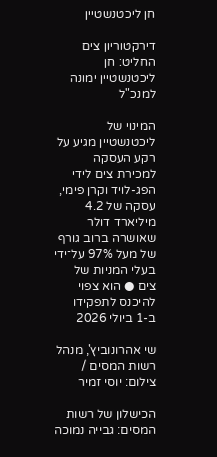חן ליכטנשטיין

דירקטוריון צים החליט: חן ליכטנשטיין ימונה למנכ"ל

המינוי של ליכטנשטיין מגיע על רקע העסקה למכירת צים לידי הפג-לויד וקרן פימי, עסקה של 4.2 מיליארד דולר שאושרה ברוב גורף של מעל 97% על־ידי בעלי המניות של צים ● הוא צפוי להיכנס לתפקידו ב-1 ביולי 2026

שי אהרונוביץ', מנהל רשות המסים / צילום: יוסי זמיר

הכישלון של רשות המסים: גבייה נמוכה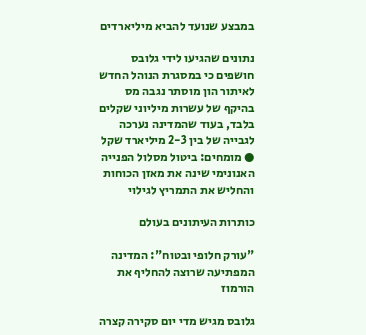במבצע שנועד להביא מיליארדים

נתונים שהגיעו לידי גלובס חושפים כי במסגרת הנוהל החדש לאיתור הון מוסתר נגבה מס בהיקף של עשרות מיליוני שקלים בלבד, בעוד שהמדינה נערכה לגבייה של בין 2-3 מיליארד שקל ● מומחים: ביטול מסלול הפנייה האנונימי שינה את מאזן הכוחות והחליש את התמריץ לגילוי

כותרות העיתונים בעולם

"עורק חלופי ובטוח": המדינה המפתיעה שרוצה להחליף את הורמוז

גלובס מגיש מדי יום סקירה קצרה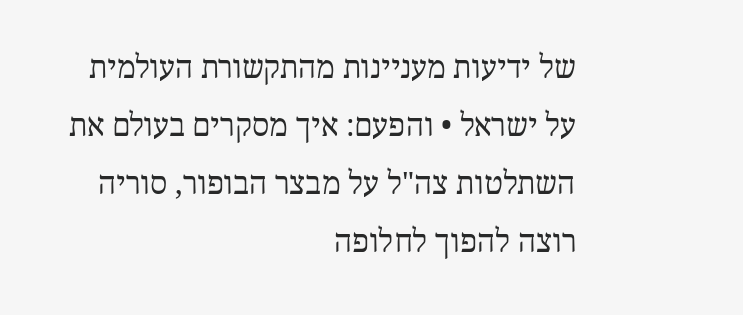של ידיעות מעניינות מהתקשורת העולמית על ישראל • והפעם: איך מסקרים בעולם את השתלטות צה"ל על מבצר הבופור, סוריה רוצה להפוך לחלופה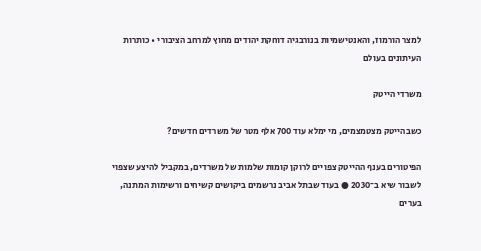למצר הורמוז, והאנטישמיות בנורבגיה דוחקת יהודים מחוץ למרחב הציבורי • כותרות העיתונים בעולם

משרדי הייטק

כשבהייטק מצטמצמים, מי ימלא עוד 700 אלף מטר של משרדים חדשים?

הפיטורים בענף ההייטק צפויים לרוקן קומות שלמות של משרדים, במקביל להיצע שצפוי לשבור שיא ב־2030 ● בעוד שבתל אביב נרשמים ביקושים קשיחים ורשימות המתנה, בערים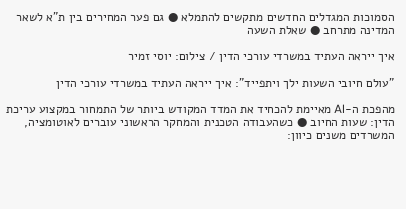הסמוכות המגדלים החדשים מתקשים להתמלא ● גם פער המחירים בין ת"א לשאר המדינה מתרחב ● שאלת השעה

איך ייראה העתיד במשרדי עורכי הדין / צילום: יוסי זמיר

"עולם חיובי השעות ילך ויתפייד": איך ייראה העתיד במשרדי עורכי הדין

מהפכת ה-AI מאיימת להכחיד את המדד המקודש ביותר של התמחור במקצוע עריכת הדין: שעות החיוב ● כשהעבודה הטכנית והמחקר הראשוני עוברים לאוטומציה, המשרדים משנים כיוון: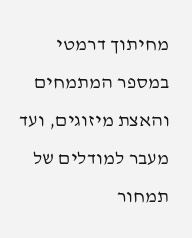מחיתוך דרמטי במספר המתמחים והאצת מיזוגים, ועד מעבר למודלים של תמחור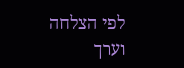לפי הצלחה וערך